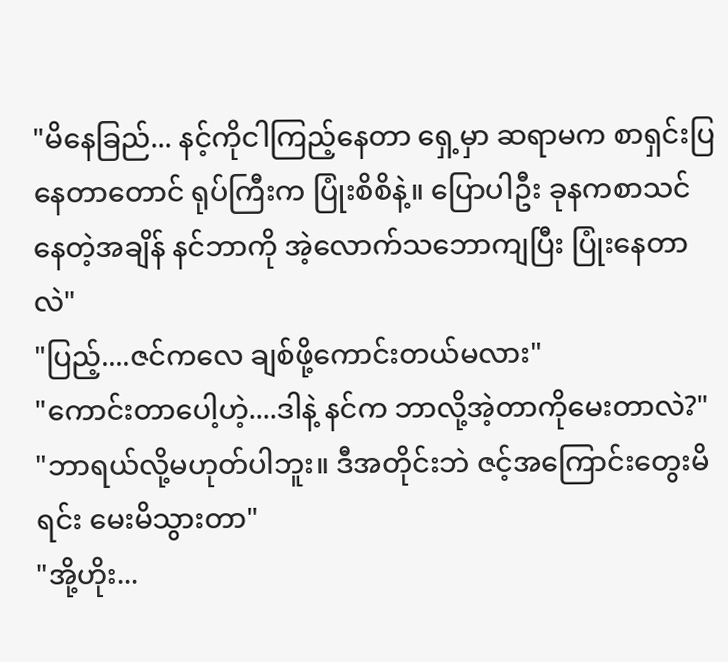"မိနေခြည်... နင့်ကိုငါကြည့်နေတာ ရှေ့မှာ ဆရာမက စာရှင်းပြနေတာတောင် ရုပ်ကြီးက ပြုံးစိစိနဲ့။ ပြောပါဦး ခုနကစာသင်နေတဲ့အချိန် နင်ဘာကို အဲ့လောက်သဘောကျပြီး ပြုံးနေတာ လဲ"
"ပြည့်....ဇင်ကလေ ချစ်ဖို့ကောင်းတယ်မလား"
"ကောင်းတာပေါ့ဟဲ့....ဒါနဲ့ နင်က ဘာလို့အဲ့တာကိုမေးတာလဲ?"
"ဘာရယ်လို့မဟုတ်ပါဘူး။ ဒီအတိုင်းဘဲ ဇင့်အကြောင်းတွေးမိရင်း မေးမိသွားတာ"
"အို့ဟိုး...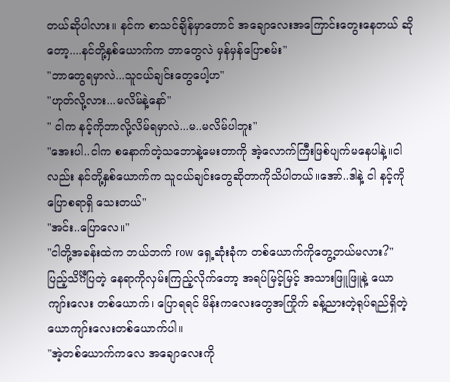တယ်ဆိုပါလား။ နင်က စာသင်ချိန်မှာတောင် အချောလေးအကြောင်းတွေးနေတယ် ဆိုတော့....နင်တို့နှစ်ယောက်က ဘာတွေလဲ မှန်မှန်ပြောစမ်း"
"ဘာတွေရမှာလဲ...သူငယ်ချင်းတွေပေါ့ဟ"
"ဟုတ်လို့လား...မလိမ်နဲ့နော်"
" ငါက နင့်ကိုဘာလို့လိမ်ရမှာလဲ...မ..မလိမ်ပါဘူး"
"အေးပါ..ငါက စနောက်တဲ့သဘောနဲ့မေးတာကို အဲ့လောက်ကြီးဖြစ်ပျက်မနေပါနဲ့။ငါလည်း နင်တို့နှစ်ယောက်က သူငယ်ချင်းတွေဆိုတာကိုသိပါတယ်။အော်..ဒါနဲ့ ငါ နင့်ကိုပြောစရာရှိ သေးတယ်"
"အင်း..ပြောလေ။"
"ငါတို့အခန်းထဲက ဘယ်ဘက် row ရှေ့ဆုံးခုံက တစ်ယောက်ကိုတွေ့တယ်မလား?"
ပြည့်သိင်္ဂီပြတဲ့ နေရာကိုလှမ်းကြည့်လိုက်တော့ အရပ်မြင့်မြင့် အသားဖြူဖြူနဲ့ ယောကျာ်းလေး တစ်ယောက်၊ ပြောရရင် မိန်းကလေးတွေအကြိုက် ခန့်ညားတဲ့ရုပ်ရည်ရှိတဲ့ ယောကျာ်းလေးတစ်ယောက်ပါ။
"အဲ့တစ်ယောက်ကလေ အချောလေးကို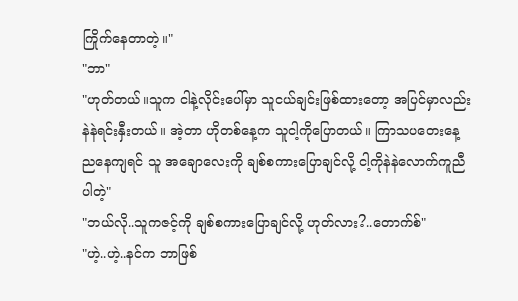ကြိုက်နေတာတဲ့။"
"ဘာ"
"ဟုတ်တယ်။သူက ငါနဲ့လိုင်းပေါ်မှာ သူငယ်ချင်းဖြစ်ထားတော့ အပြင်မှာလည်း နဲနဲရင်းနှီးတယ်။ အဲ့တာ ဟိုတစ်နေ့က သူငါ့ကိုပြောတယ်။ ကြာသပတေးနေ့ညနေကျရင် သူ အချောလေးကို ချစ်စကားပြောချင်လို့ ငါ့ကိုနဲနဲလောက်ကူညီပါတဲ့"
"ဘယ်လို..သူကဇင့်ကို ချစ်စကားပြောချင်လို့ ဟုတ်လား?..တောက်စ်"
"ဟဲ့..ဟဲ့..နင်က ဘာဖြစ်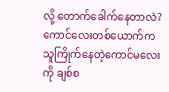လို့ တောက်ခေါက်နေတာလဲ? ကောင်လေးတစ်ယောက်က သူကြိုက်နေတဲ့ကောင်မလေးကို ချစ်စ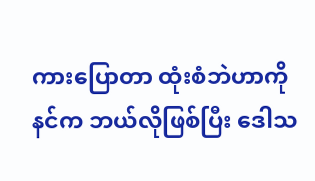ကားပြောတာ ထုံးစံဘဲဟာကို နင်က ဘယ်လိုဖြစ်ပြီး ဒေါသ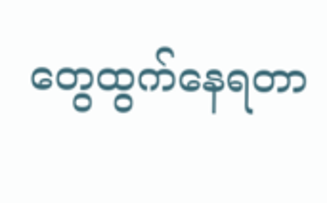တွေထွက်နေရတာ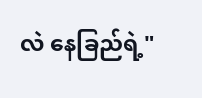လဲ နေခြည်ရဲ့"